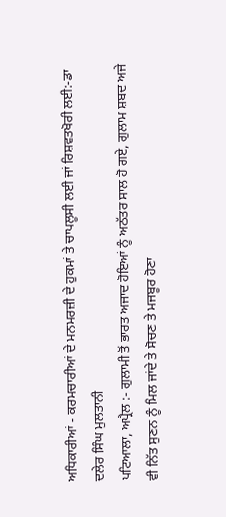ਅਧਿਕਾਰੀਆਂ - ਕਰਮਚਾਰੀਆਂ ਦੇ ਮਨਮਰਜ਼ੀ ਦੇ ਹੁਕਮਾਂ ਤੇ ਚਾਪਲੂਸੀ ਲਈ ਜਾਂ ਰਿਸ਼ਵਤਖੋਰੀ ਲਈ:-ਡਾ ਦਲੇਰ ਸਿੰਘ ਮੁਲਤਾਨੀ
ਪਟਿਆਲਾ, ਅਪ੍ਰੈਲ :- ਗੁਲਾਮੀ ਤੋਂ ਭਾਰਤ ਅਜਾਦ ਹੋਇਆਂ ਨੂੰ ਅਠੱਤਰ ਸਾਲ ਹੋ ਗਏ, ਗੁਲਾਮ ਸ਼ਬਦ ਅਜੇ ਵੀ ਨਿੱਤ ਸੁਣਨ ਨੂੰ ਮਿਲ ਜਾਂਦੇ ਤੇ ਸੋਚਣ ਤੇ ਮਜਬੂਰ ਹੋਣਾ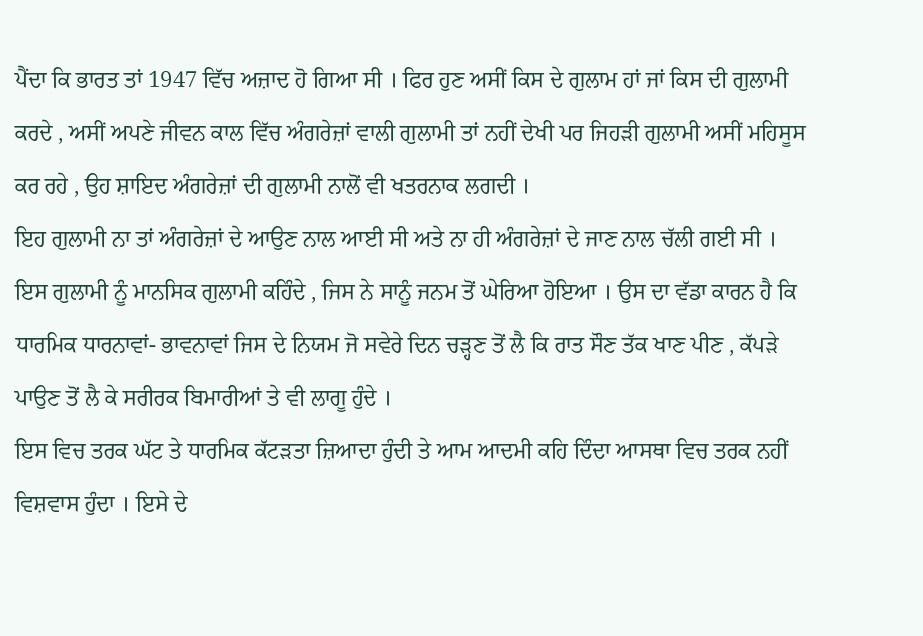ਪੈਂਦਾ ਕਿ ਭਾਰਤ ਤਾਂ 1947 ਵਿੱਚ ਅਜ਼ਾਦ ਹੋ ਗਿਆ ਸੀ । ਫਿਰ ਹੁਣ ਅਸੀਂ ਕਿਸ ਦੇ ਗੁਲਾਮ ਹਾਂ ਜਾਂ ਕਿਸ ਦੀ ਗੁਲਾਮੀ ਕਰਦੇ , ਅਸੀਂ ਅਪਣੇ ਜੀਵਨ ਕਾਲ ਵਿੱਚ ਅੰਗਰੇਜ਼ਾਂ ਵਾਲੀ ਗੁਲਾਮੀ ਤਾਂ ਨਹੀਂ ਦੇਖੀ ਪਰ ਜਿਹੜੀ ਗੁਲਾਮੀ ਅਸੀਂ ਮਹਿਸੂਸ ਕਰ ਰਹੇ , ਉਹ ਸ਼ਾਇਦ ਅੰਗਰੇਜ਼ਾਂ ਦੀ ਗੁਲਾਮੀ ਨਾਲੋਂ ਵੀ ਖਤਰਨਾਕ ਲਗਦੀ ।
ਇਹ ਗੁਲਾਮੀ ਨਾ ਤਾਂ ਅੰਗਰੇਜ਼ਾਂ ਦੇ ਆਉਣ ਨਾਲ ਆਈ ਸੀ ਅਤੇ ਨਾ ਹੀ ਅੰਗਰੇਜ਼ਾਂ ਦੇ ਜਾਣ ਨਾਲ ਚੱਲੀ ਗਈ ਸੀ । ਇਸ ਗੁਲਾਮੀ ਨੂੰ ਮਾਨਸਿਕ ਗੁਲਾਮੀ ਕਹਿੰਦੇ , ਜਿਸ ਨੇ ਸਾਨੂੰ ਜਨਮ ਤੋਂ ਘੇਰਿਆ ਹੋਇਆ । ਉਸ ਦਾ ਵੱਡਾ ਕਾਰਨ ਹੈ ਕਿ ਧਾਰਮਿਕ ਧਾਰਨਾਵਾਂ- ਭਾਵਨਾਵਾਂ ਜਿਸ ਦੇ ਨਿਯਮ ਜੋ ਸਵੇਰੇ ਦਿਨ ਚੜ੍ਹਣ ਤੋਂ ਲੈ ਕਿ ਰਾਤ ਸੌਣ ਤੱਕ ਖਾਣ ਪੀਣ , ਕੱਪੜੇ ਪਾਉਣ ਤੋਂ ਲੈ ਕੇ ਸਰੀਰਕ ਬਿਮਾਰੀਆਂ ਤੇ ਵੀ ਲਾਗੂ ਹੁੰਦੇ ।
ਇਸ ਵਿਚ ਤਰਕ ਘੱਟ ਤੇ ਧਾਰਮਿਕ ਕੱਟੜਤਾ ਜ਼ਿਆਦਾ ਹੁੰਦੀ ਤੇ ਆਮ ਆਦਮੀ ਕਹਿ ਦਿੰਦਾ ਆਸਥਾ ਵਿਚ ਤਰਕ ਨਹੀਂ ਵਿਸ਼ਵਾਸ ਹੁੰਦਾ । ਇਸੇ ਦੇ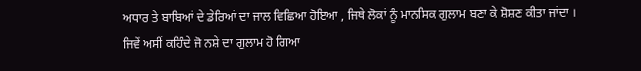ਅਧਾਰ ਤੇ ਬਾਬਿਆਂ ਦੇ ਡੇਰਿਆਂ ਦਾ ਜਾਲ ਵਿਛਿਆ ਹੋਇਆ , ਜਿਥੇ ਲੋਕਾਂ ਨੂੰ ਮਾਨਸਿਕ ਗੁਲਾਮ ਬਣਾ ਕੇ ਸ਼ੋਸ਼ਣ ਕੀਤਾ ਜਾਂਦਾ । ਜਿਵੇਂ ਅਸੀਂ ਕਹਿੰਦੇ ਜੋ ਨਸ਼ੇ ਦਾ ਗੁਲਾਮ ਹੋ ਗਿਆ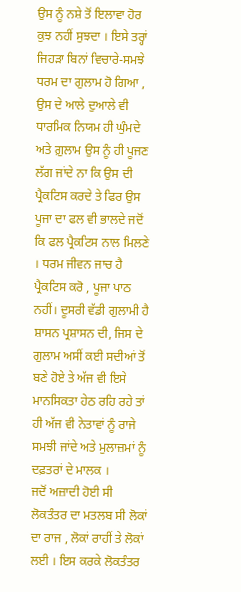ਉਸ ਨੂੰ ਨਸ਼ੇ ਤੋਂ ਇਲਾਵਾ ਹੋਰ ਕੁਝ ਨਹੀਂ ਸੁਝਦਾ । ਇਸੇ ਤਰ੍ਹਾਂ ਜਿਹੜਾ ਬਿਨਾਂ ਵਿਚਾਰੇ-ਸਮਝੇ ਧਰਮ ਦਾ ਗੁਲਾਮ ਹੋ ਗਿਆ , ਉਸ ਦੇ ਆਲੇ ਦੁਆਲੇ ਵੀ ਧਾਰਮਿਕ ਨਿਯਮ ਹੀ ਘੁੰਮਦੇ ਅਤੇ ਗ਼ੁਲਾਮ ਉਸ ਨੂੰ ਹੀ ਪੂਜਣ ਲੱਗ ਜਾਂਦੇ ਨਾ ਕਿ ਉਸ ਦੀ ਪ੍ਰੈਕਟਿਸ ਕਰਦੇ ਤੇ ਫਿਰ ਉਸ ਪੂਜਾ ਦਾ ਫਲ ਵੀ ਭਾਲਦੇ ਜਦੋਂ ਕਿ ਫਲ ਪ੍ਰੈਕਟਿਸ ਨਾਲ ਮਿਲਣੇ । ਧਰਮ ਜੀਵਨ ਜਾਚ ਹੈ ਪ੍ਰੈਕਟਿਸ ਕਰੋ , ਪੂਜਾ ਪਾਠ ਨਹੀਂ। ਦੂਸਰੀ ਵੱਡੀ ਗੁਲਾਮੀ ਹੈ ਸ਼ਾਸਨ ਪ੍ਰਸ਼ਾਸਨ ਦੀ, ਜਿਸ ਦੇ ਗੁਲਾਮ ਅਸੀਂ ਕਈ ਸਦੀਆਂ ਤੋਂ ਬਣੇ ਹੋਏ ਤੇ ਅੱਜ ਵੀ ਇਸੇ ਮਾਨਸਿਕਤਾ ਹੇਠ ਰਹਿ ਰਹੇ ਤਾਂ ਹੀ ਅੱਜ ਵੀ ਨੇਤਾਵਾਂ ਨੂੰ ਰਾਜੇ ਸਮਝੀ ਜਾਂਦੇ ਅਤੇ ਮੁਲਾਜ਼ਮਾਂ ਨੂੰ ਦਫ਼ਤਰਾਂ ਦੇ ਮਾਲਕ ।
ਜਦੋਂ ਅਜ਼ਾਦੀ ਹੋਈ ਸੀ ਲੋਕਤੰਤਰ ਦਾ ਮਤਲਬ ਸੀ ਲੋਕਾਂ ਦਾ ਰਾਜ , ਲੋਕਾਂ ਰਾਹੀਂ ਤੇ ਲੋਕਾਂ ਲਈ । ਇਸ ਕਰਕੇ ਲੋਕਤੰਤਰ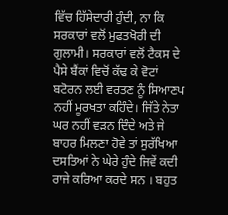ਵਿੱਚ ਹਿੱਸੇਦਾਰੀ ਹੁੰਦੀ, ਨਾ ਕਿ ਸਰਕਾਰਾਂ ਵਲੋਂ ਮੁਫਤਖੋਰੀ ਦੀ ਗੁਲਾਮੀ। ਸਰਕਾਰਾਂ ਵਲੋਂ ਟੈਕਸ ਦੇ ਪੈਸੇ ਬੈਂਕਾਂ ਵਿਚੋਂ ਕੱਢ ਕੇ ਵੋਟਾਂ ਬਟੋਰਨ ਲਈ ਵਰਤਣ ਨੂੰ ਸਿਆਣਪ ਨਹੀਂ ਮੂਰਖਤਾ ਕਹਿੰਦੇ। ਜਿੱਤੇ ਨੇਤਾ ਘਰ ਨਹੀਂ ਵੜਨ ਦਿੰਦੇ ਅਤੇ ਜੇ ਬਾਹਰ ਮਿਲਣਾ ਹੋਵੇ ਤਾਂ ਸੁਰੱਖਿਆ ਦਸਤਿਆਂ ਨੇ ਘੇਰੇ ਹੁੰਦੇ ਜਿਵੇਂ ਕਦੀ ਰਾਜੇ ਕਰਿਆ ਕਰਦੇ ਸਨ । ਬਹੁਤ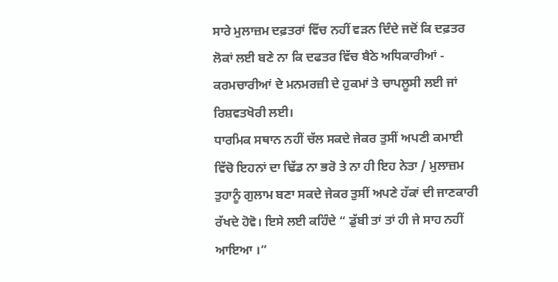ਸਾਰੇ ਮੁਲਾਜ਼ਮ ਦਫ਼ਤਰਾਂ ਵਿੱਚ ਨਹੀਂ ਵੜਨ ਦਿੰਦੇ ਜਦੋਂ ਕਿ ਦਫ਼ਤਰ ਲੋਕਾਂ ਲਈ ਬਣੇ ਨਾ ਕਿ ਦਫਤਰ ਵਿੱਚ ਬੈਠੇ ਅਧਿਕਾਰੀਆਂ - ਕਰਮਚਾਰੀਆਂ ਦੇ ਮਨਮਰਜ਼ੀ ਦੇ ਹੁਕਮਾਂ ਤੇ ਚਾਪਲੂਸੀ ਲਈ ਜਾਂ ਰਿਸ਼ਵਤਖੋਰੀ ਲਈ।
ਧਾਰਮਿਕ ਸਥਾਨ ਨਹੀਂ ਚੱਲ ਸਕਦੇ ਜੇਕਰ ਤੁਸੀਂ ਅਪਣੀ ਕਮਾਈ ਵਿੱਚੋ ਇਹਨਾਂ ਦਾ ਢਿੱਡ ਨਾ ਭਰੋ ਤੇ ਨਾ ਹੀ ਇਹ ਨੇਤਾ / ਮੁਲਾਜ਼ਮ ਤੁਹਾਨੂੰ ਗੁਲਾਮ ਬਣਾ ਸਕਦੇ ਜੇਕਰ ਤੁਸੀਂ ਅਪਣੇ ਹੱਕਾਂ ਦੀ ਜਾਣਕਾਰੀ ਰੱਖਦੇ ਹੋਵੋ। ਇਸੇ ਲਈ ਕਹਿੰਦੇ “ ਡੁੱਬੀ ਤਾਂ ਤਾਂ ਹੀ ਜੇ ਸਾਹ ਨਹੀਂ ਆਇਆ ।”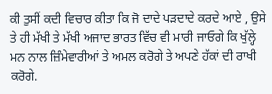ਕੀ ਤੁਸੀਂ ਕਦੀ ਵਿਚਾਰ ਕੀਤਾ ਕਿ ਜੋ ਦਾਦੇ ਪੜਦਾਦੇ ਕਰਦੇ ਆਏ , ਉਸੇ ਤੇ ਹੀ ਮੱਖੀ ਤੇ ਮੱਖੀ ਅਜਾਦ ਭਾਰਤ ਵਿੱਚ ਵੀ ਮਾਰੀ ਜਾਓਗੇ ਕਿ ਖੁੱਲ੍ਹੇ ਮਨ ਨਾਲ ਜ਼ਿੰਮੇਵਾਰੀਆਂ ਤੇ ਅਮਲ ਕਰੋਗੇ ਤੇ ਅਪਣੇ ਹੱਕਾਂ ਦੀ ਰਾਖੀ ਕਰੋਗੇ.